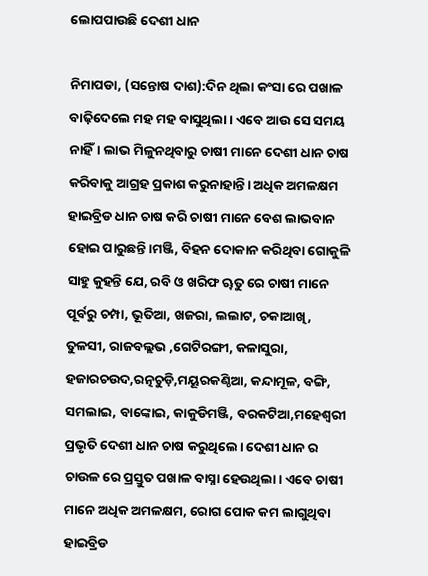ଲୋପପାଉଛି ଦେଶୀ ଧାନ

ନିମାପଡା, (ସନ୍ତୋଷ ଦାଶ):ଦିନ ଥିଲା କଂସା ରେ ପଖାଳ ବାଢ଼ିଦେଲେ ମହ ମହ ବାସୁଥିଲା। ଏବେ ଆଉ ସେ ସମୟ ନାହିଁ। ଲାଭ ମିଳୁନଥିବାରୁ ଚାଷୀ ମାନେ ଦେଶୀ ଧାନ ଚାଷ କରିବାକୁ ଆଗ୍ରହ ପ୍ରକାଶ କରୁନାହାନ୍ତି। ଅଧିକ ଅମଳକ୍ଷମ ହାଇବ୍ରିଡ ଧାନ ଚାଷ କରି ଚାଷୀ ମାନେ ବେଶ ଲାଭବାନ ହୋଇ ପାରୁଛନ୍ତି।ମଞ୍ଜି, ବିହନ ଦୋକାନ କରିଥିବା ଗୋକୁଳି ସାହୁ କୁହନ୍ତି ଯେ, ରବି ଓ ଖରିଫ ୠତୁ ରେ ଚାଷୀ ମାନେ ପୂର୍ବରୁ ଚମ୍ପା, ଭୂତିଆ, ଖଜରା, ଲଲାଟ, ଚକାଆଖି, ତୁଳସୀ, ରାଜବଲ୍ଲଭ ,ଗେଟିରଙ୍ଗୀ, କଳାସୁରା, ହଜାରଚଉଦ,ରତ୍ନଚୁଡ଼ି,ମୟୂରକଣ୍ଠିଆ, କନ୍ଦାମୂଳ, ବଙ୍ଗି, ସମଲାଇ, ବାଙ୍କୋଇ, କାକୁଡିମଞ୍ଜି, ବରକଟିଆ,ମହେଶ୍ୱରୀ ପ୍ରଭୃତି ଦେଶୀ ଧାନ ଚାଷ କରୁଥିଲେ। ଦେଶୀ ଧାନ ର ଚାଉଳ ରେ ପ୍ରସ୍ତୁତ ପଖାଳ ବାସ୍ନା ହେଉଥିଲା। ଏବେ ଚାଷୀ ମାନେ ଅଧିକ ଅମଳକ୍ଷମ, ରୋଗ ପୋକ କମ ଲାଗୁଥିବା ହାଇବ୍ରିଡ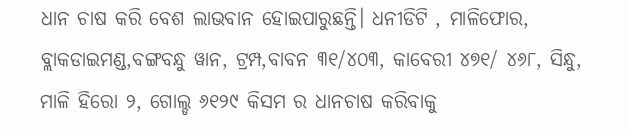ଧାନ ଚାଷ କରି ବେଶ ଲାଭବାନ ହୋଇପାରୁଛନ୍ତି। ଧନୀଡିଟି , ମାଳିଫୋର, ବ୍ଲାକଡାଇମଣ୍ଡ,ବଙ୍ଗବନ୍ଧୁ ୱାନ, ଟ୍ରମ୍ପ,ବାବନ ୩୧/୪୦୩, କାବେରୀ ୪୭୧/ ୪୬୮, ସିନ୍ଧୁ, ମାଳି ହିରୋ ୨, ଗୋଲ୍ଡ ୬୧୨୯ କିସମ ର ଧାନଚାଷ କରିବାକୁ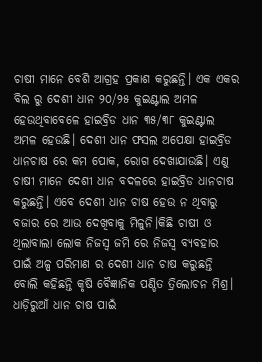ଚାଷୀ ମାନେ ବେଶି ଆଗ୍ରହ ପ୍ରକାଶ କରୁଛନ୍ତି। ଏକ ଏକର ବିଲ ରୁ ଦେଶୀ ଧାନ ୨୦/୨୫ କୁଇଣ୍ଟାଲ ଅମଳ ହେଉଥିବାବେଳେ ହାଇବ୍ରିଡ ଧାନ ୩୫/୩୮ କୁଇଣ୍ଟାଲ ଅମଳ ହେଉଛି। ଦେଶୀ ଧାନ ଫସଲ ଅପେକ୍ଷା ହାଇବ୍ରିଡ ଧାନଚାଷ ରେ କମ ପୋକ, ରୋଗ ଦେଖାଯାଉଛି। ଏଣୁ ଚାଷୀ ମାନେ ଦେଶୀ ଧାନ ବଦଳରେ ହାଇବ୍ରିଡ ଧାନଚାଷ କରୁଛନ୍ତି। ଏବେ ଦେଶୀ ଧାନ ଚାଷ ହେଉ ନ ଥିବାରୁ ବଜାର ରେ ଆଉ ଦେଖିବାକୁ ମିଳୁନି।କିଛି ଚାଷୀ ଓ ଥିଲାବାଲା ଲୋକ ନିଜସ୍ଵ ଜମି ରେ ନିଜସ୍ଵ ବ୍ୟବହାର ପାଇଁ ଅଳ୍ପ ପରିମାଣ ର ଦେଶୀ ଧାନ ଚାଷ କରୁଛନ୍ତି ବୋଲି କହିଛନ୍ତି କୃଷି ବୈଜ୍ଞାନିକ ପଣ୍ଡିତ ତ୍ରିଲୋଚନ ମିଶ୍ର। ଧାଡ଼ିରୁଆଁ ଧାନ ଚାଷ ପାଇଁ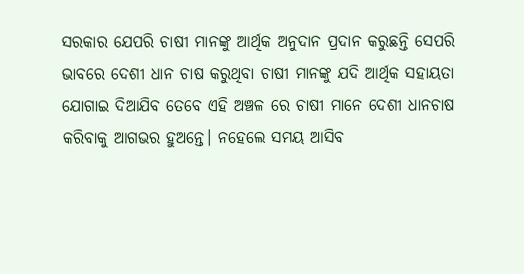ସରକାର ଯେପରି ଚାଷୀ ମାନଙ୍କୁ ଆର୍ଥିକ ଅନୁଦାନ ପ୍ରଦାନ କରୁଛନ୍ତି ସେପରି ଭାବରେ ଦେଶୀ ଧାନ ଚାଷ କରୁଥିବା ଚାଷୀ ମାନଙ୍କୁ ଯଦି ଆର୍ଥିକ ସହାୟତା ଯୋଗାଇ ଦିଆଯିବ ତେବେ ଏହି ଅଞ୍ଚଳ ରେ ଚାଷୀ ମାନେ ଦେଶୀ ଧାନଚାଷ କରିବାକୁ ଆଗଭର ହୁଅନ୍ତେ। ନହେଲେ ସମୟ ଆସିବ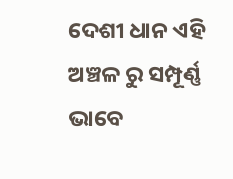ଦେଶୀ ଧାନ ଏହି ଅଞ୍ଚଳ ରୁ ସମ୍ପୂର୍ଣ୍ଣ ଭାବେ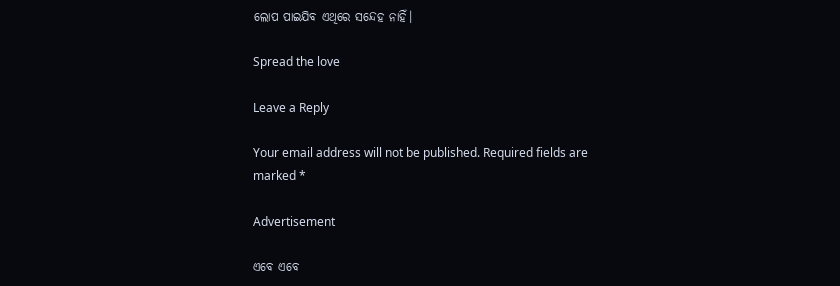ଲୋପ ପାଇଯିବ ଏଥିରେ ସନ୍ଦେହ ନାହିଁ।

Spread the love

Leave a Reply

Your email address will not be published. Required fields are marked *

Advertisement

ଏବେ ଏବେ